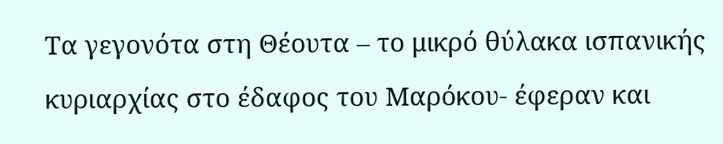Τα γεγονότα στη Θέουτα – το μικρό θύλακα ισπανικής κυριαρχίας στο έδαφος του Μαρόκου- έφεραν και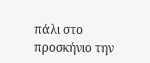πάλι στο προσκήνιο την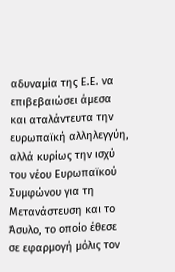αδυναμία της Ε.Ε. να επιβεβαιώσει άμεσα και αταλάντευτα την ευρωπαϊκή αλληλεγγύη, αλλά κυρίως την ισχύ του νέου Ευρωπαϊκού Συμφώνου για τη Μετανάστευση και το Άσυλο, το οποίο έθεσε σε εφαρμογή μόλις τον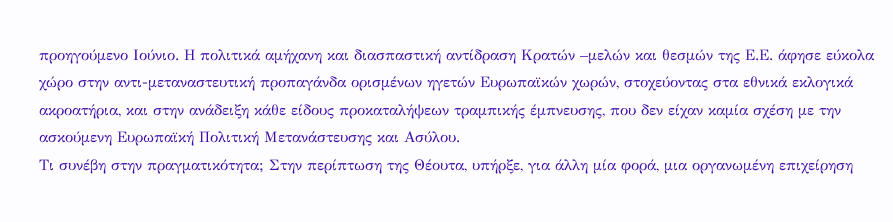προηγούμενο Ιούνιο. Η πολιτικά αμήχανη και διασπαστική αντίδραση Κρατών –μελών και θεσμών της Ε.Ε. άφησε εύκολα χώρο στην αντι-μεταναστευτική προπαγάνδα ορισμένων ηγετών Ευρωπαϊκών χωρών, στοχεύοντας στα εθνικά εκλογικά ακροατήρια, και στην ανάδειξη κάθε είδους προκαταλήψεων τραμπικής έμπνευσης, που δεν είχαν καμία σχέση με την ασκούμενη Ευρωπαϊκή Πολιτική Μετανάστευσης και Ασύλου.
Τι συνέβη στην πραγματικότητα; Στην περίπτωση της Θέουτα, υπήρξε, για άλλη μία φορά, μια οργανωμένη επιχείρηση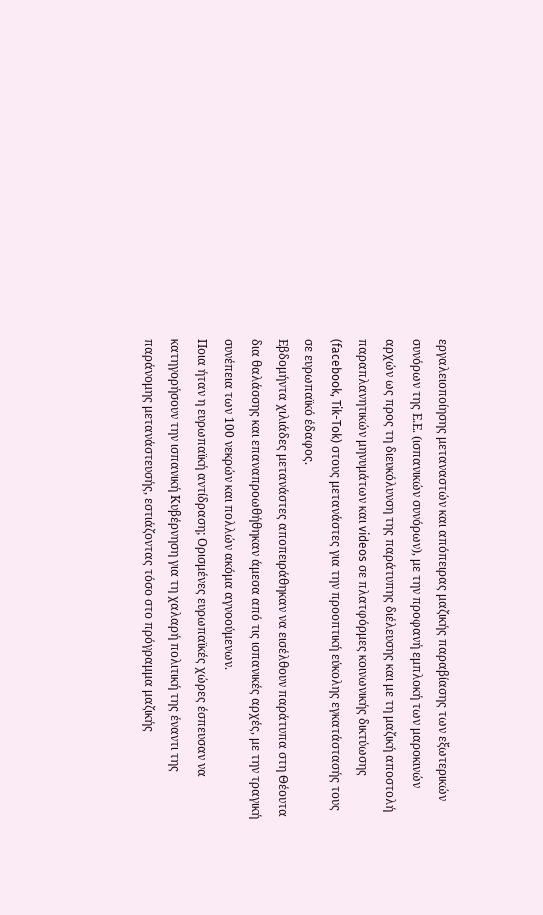εργαλειοποίησης μεταναστών και απόπειρας μαζικής παραβίασης των εξωτερικών συνόρων της Ε.Ε. (ισπανικών συνόρων), με την προφανή εμπλοκή των μαροκινών αρχών ως προς τη διευκόλυνση της παράτυπης διέλευσης και με τη μαζική αποστολή παραπλανητικών μηνυμάτων και videos σε πλατφόρμες κοινωνικής δικτύωσης (facebook, Tik-Tok) στους μετανάστες για την προοπτική εύκολης εγκατάστασής τους σε ευρωπαϊκό έδαφος.
Εβδομήντα χιλιάδες μετανάστες αποπειράθηκαν να εισέλθουν παράτυπα στη Θέουτα δια θαλάσσης και επαναπροωθήθηκαν άμεσα από τις ισπανικές αρχές, με την τραγική συνέπεια των 100 νεκρών και πολλών ακόμα αγνοούμενων.
Ποια ήταν η ευρωπαϊκή αντίδραση; Ορισμένες ευρωπαϊκές χώρες έσπευσαν να κατηγορήσουν την ισπανική Κυβέρνηση για τη χαλαρή πολιτική της έναντι της παράνομης μετανάστευσής, εστιάζοντας τόσο στο πρόγραμμα μαζικής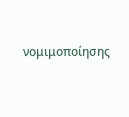νομιμοποίησης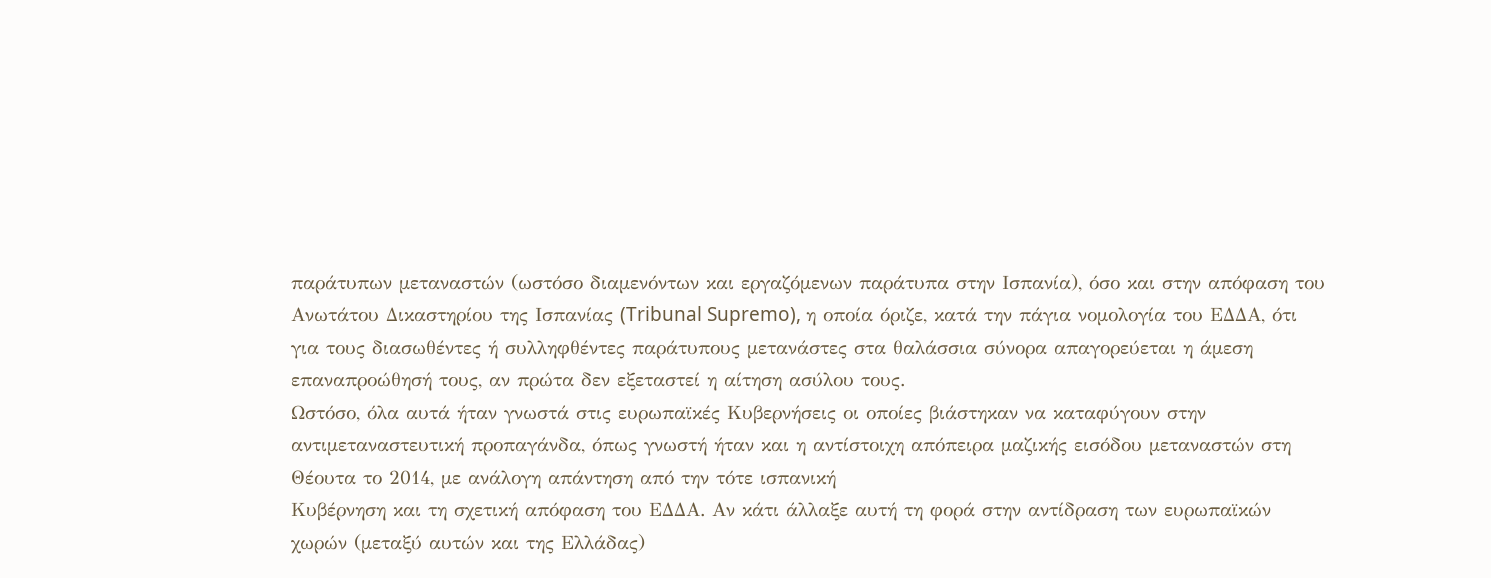παράτυπων μεταναστών (ωστόσο διαμενόντων και εργαζόμενων παράτυπα στην Ισπανία), όσο και στην απόφαση του Ανωτάτου Δικαστηρίου της Ισπανίας (Tribunal Supremo), η οποία όριζε, κατά την πάγια νομολογία του ΕΔΔΑ, ότι για τους διασωθέντες ή συλληφθέντες παράτυπους μετανάστες στα θαλάσσια σύνορα απαγορεύεται η άμεση επαναπροώθησή τους, αν πρώτα δεν εξεταστεί η αίτηση ασύλου τους.
Ωστόσο, όλα αυτά ήταν γνωστά στις ευρωπαϊκές Κυβερνήσεις οι οποίες βιάστηκαν να καταφύγουν στην αντιμεταναστευτική προπαγάνδα, όπως γνωστή ήταν και η αντίστοιχη απόπειρα μαζικής εισόδου μεταναστών στη Θέουτα το 2014, με ανάλογη απάντηση από την τότε ισπανική
Κυβέρνηση και τη σχετική απόφαση του ΕΔΔΑ. Αν κάτι άλλαξε αυτή τη φορά στην αντίδραση των ευρωπαϊκών χωρών (μεταξύ αυτών και της Ελλάδας)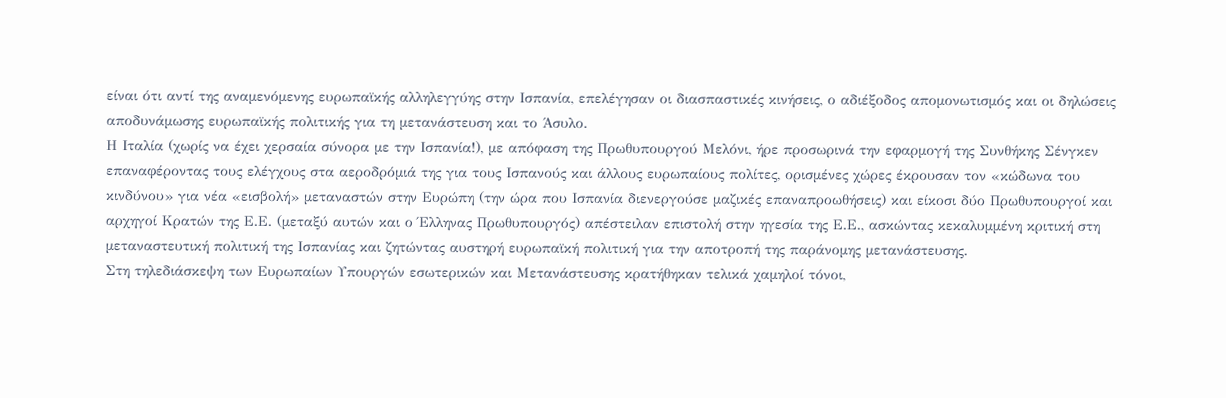είναι ότι αντί της αναμενόμενης ευρωπαϊκής αλληλεγγύης στην Ισπανία, επελέγησαν οι διασπαστικές κινήσεις, ο αδιέξοδος απομονωτισμός και οι δηλώσεις αποδυνάμωσης ευρωπαϊκής πολιτικής για τη μετανάστευση και το Άσυλο.
Η Ιταλία (χωρίς να έχει χερσαία σύνορα με την Ισπανία!), με απόφαση της Πρωθυπουργού Μελόνι, ήρε προσωρινά την εφαρμογή της Συνθήκης Σένγκεν επαναφέροντας τους ελέγχους στα αεροδρόμιά της για τους Ισπανούς και άλλους ευρωπαίους πολίτες, ορισμένες χώρες έκρουσαν τον «κώδωνα του κινδύνου» για νέα «εισβολή» μεταναστών στην Ευρώπη (την ώρα που Ισπανία διενεργούσε μαζικές επαναπροωθήσεις) και είκοσι δύο Πρωθυπουργοί και αρχηγοί Κρατών της Ε.Ε. (μεταξύ αυτών και ο Έλληνας Πρωθυπουργός) απέστειλαν επιστολή στην ηγεσία της Ε.Ε., ασκώντας κεκαλυμμένη κριτική στη μεταναστευτική πολιτική της Ισπανίας και ζητώντας αυστηρή ευρωπαϊκή πολιτική για την αποτροπή της παράνομης μετανάστευσης.
Στη τηλεδιάσκεψη των Ευρωπαίων Υπουργών εσωτερικών και Μετανάστευσης κρατήθηκαν τελικά χαμηλοί τόνοι,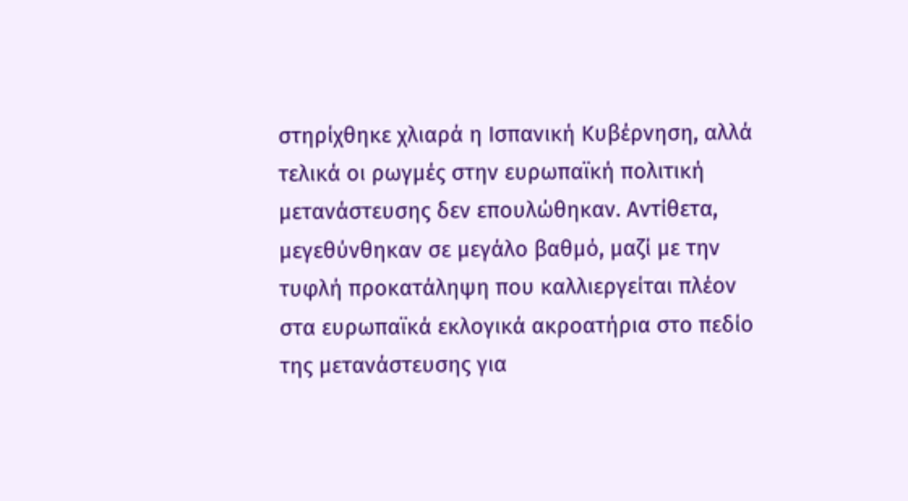στηρίχθηκε χλιαρά η Ισπανική Κυβέρνηση, αλλά τελικά οι ρωγμές στην ευρωπαϊκή πολιτική μετανάστευσης δεν επουλώθηκαν. Αντίθετα, μεγεθύνθηκαν σε μεγάλο βαθμό, μαζί με την τυφλή προκατάληψη που καλλιεργείται πλέον στα ευρωπαϊκά εκλογικά ακροατήρια στο πεδίο της μετανάστευσης για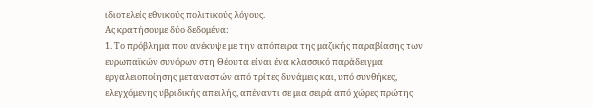ιδιοτελείς εθνικούς πολιτικούς λόγους.
Ας κρατήσουμε δύο δεδομένα:
1. Το πρόβλημα που ανέκυψε με την απόπειρα της μαζικής παραβίασης των ευρωπαϊκών συνόρων στη Θέουτα είναι ένα κλασσικό παράδειγμα εργαλειοποίησης μεταναστών από τρίτες δυνάμεις και, υπό συνθήκες, ελεγχόμενης υβριδικής απειλής, απέναντι σε μια σειρά από χώρες πρώτης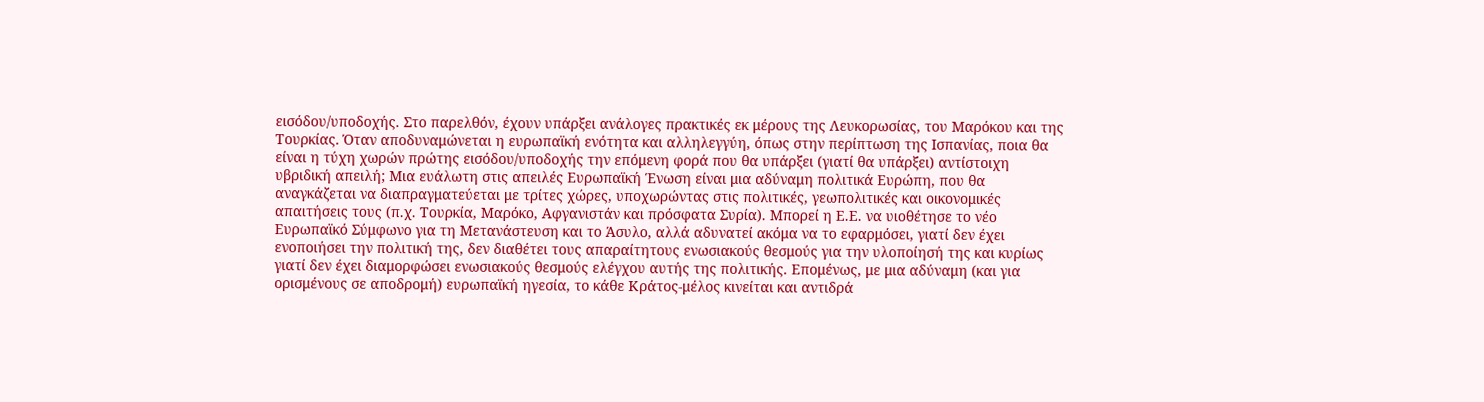εισόδου/υποδοχής. Στο παρελθόν, έχουν υπάρξει ανάλογες πρακτικές εκ μέρους της Λευκορωσίας, του Μαρόκου και της Τουρκίας. Όταν αποδυναμώνεται η ευρωπαϊκή ενότητα και αλληλεγγύη, όπως στην περίπτωση της Ισπανίας, ποια θα είναι η τύχη χωρών πρώτης εισόδου/υποδοχής την επόμενη φορά που θα υπάρξει (γιατί θα υπάρξει) αντίστοιχη υβριδική απειλή; Μια ευάλωτη στις απειλές Ευρωπαϊκή Ένωση είναι μια αδύναμη πολιτικά Ευρώπη, που θα αναγκάζεται να διαπραγματεύεται με τρίτες χώρες, υποχωρώντας στις πολιτικές, γεωπολιτικές και οικονομικές απαιτήσεις τους (π.χ. Τουρκία, Μαρόκο, Αφγανιστάν και πρόσφατα Συρία). Μπορεί η Ε.Ε. να υιοθέτησε το νέο Ευρωπαϊκό Σύμφωνο για τη Μετανάστευση και το Άσυλο, αλλά αδυνατεί ακόμα να το εφαρμόσει, γιατί δεν έχει ενοποιήσει την πολιτική της, δεν διαθέτει τους απαραίτητους ενωσιακούς θεσμούς για την υλοποίησή της και κυρίως γιατί δεν έχει διαμορφώσει ενωσιακούς θεσμούς ελέγχου αυτής της πολιτικής. Επομένως, με μια αδύναμη (και για ορισμένους σε αποδρομή) ευρωπαϊκή ηγεσία, το κάθε Κράτος-μέλος κινείται και αντιδρά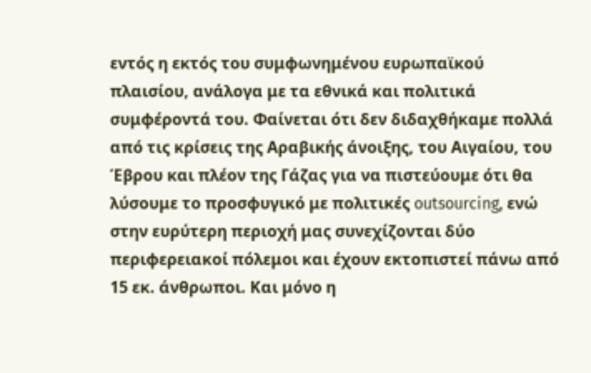εντός η εκτός του συμφωνημένου ευρωπαϊκού πλαισίου, ανάλογα με τα εθνικά και πολιτικά συμφέροντά του. Φαίνεται ότι δεν διδαχθήκαμε πολλά από τις κρίσεις της Αραβικής άνοιξης, του Αιγαίου, του Έβρου και πλέον της Γάζας για να πιστεύουμε ότι θα λύσουμε το προσφυγικό με πολιτικές outsourcing, ενώ στην ευρύτερη περιοχή μας συνεχίζονται δύο περιφερειακοί πόλεμοι και έχουν εκτοπιστεί πάνω από 15 εκ. άνθρωποι. Και μόνο η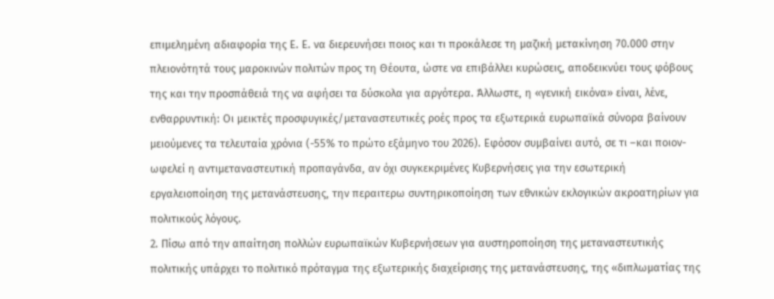επιμελημένη αδιαφορία της Ε. Ε. να διερευνήσει ποιος και τι προκάλεσε τη μαζική μετακίνηση 70.000 στην πλειονότητά τους μαροκινών πολιτών προς τη Θέουτα, ώστε να επιβάλλει κυρώσεις, αποδεικνύει τους φόβους της και την προσπάθειά της να αφήσει τα δύσκολα για αργότερα. Άλλωστε, η «γενική εικόνα» είναι, λένε, ενθαρρυντική: Οι μεικτές προσφυγικές/μεταναστευτικές ροές προς τα εξωτερικά ευρωπαϊκά σύνορα βαίνουν μειούμενες τα τελευταία χρόνια (-55% το πρώτο εξάμηνο του 2026). Εφόσον συμβαίνει αυτό, σε τι –και ποιον- ωφελεί η αντιμεταναστευτική προπαγάνδα, αν όχι συγκεκριμένες Κυβερνήσεις για την εσωτερική εργαλειοποίηση της μετανάστευσης, την περαιτερω συντηρικοποίηση των εθνικών εκλογικών ακροατηρίων για πολιτικούς λόγους.
2. Πίσω από την απαίτηση πολλών ευρωπαϊκών Κυβερνήσεων για αυστηροποίηση της μεταναστευτικής πολιτικής υπάρχει το πολιτικό πρόταγμα της εξωτερικής διαχείρισης της μετανάστευσης, της «διπλωματίας της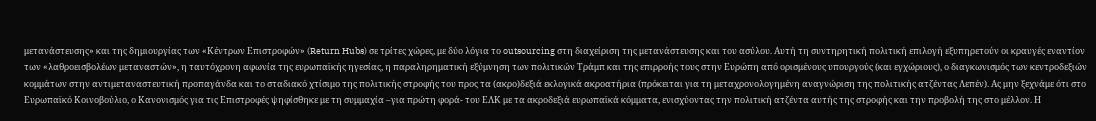μετανάστευσης» και της δημιουργίας των «Κέντρων Επιστροφών» (Return Hubs) σε τρίτες χώρες, με δύο λόγια το outsourcing στη διαχείριση της μετανάστευσης και του ασύλου. Αυτή τη συντηρητική πολιτική επιλογή εξυπηρετούν οι κραυγές εναντίον των «λαθροεισβολέων μεταναστών», η ταυτόχρονη αφωνία της ευρωπαϊκής ηγεσίας, η παραληρηματική εξύμνηση των πολιτικών Τράμπ και της επιρροής τους στην Ευρώπη από ορισμένους υπουργούς (και εγχώριους), ο διαγκωνισμός των κεντροδεξιών κομμάτων στην αντιμεταναστευτική προπαγάνδα και το σταδιακό χτίσιμο της πολιτικής στροφής του προς τα (ακρο)δεξιά εκλογικά ακροατήρια (πρόκειται για τη μεταχρονολογημένη αναγνώριση της πολιτικής ατζέντας Λεπέν). Ας μην ξεχνάμε ότι στο Ευρωπαϊκό Κοινοβούλιο, ο Κανονισμός για τις Επιστροφές ψηφίσθηκε με τη συμμαχία –για πρώτη φορά- του ΕΛΚ με τα ακροδεξιά ευρωπαϊκά κόμματα, ενισχύοντας την πολιτική ατζέντα αυτής της στροφής και την προβολή της στο μέλλον. Η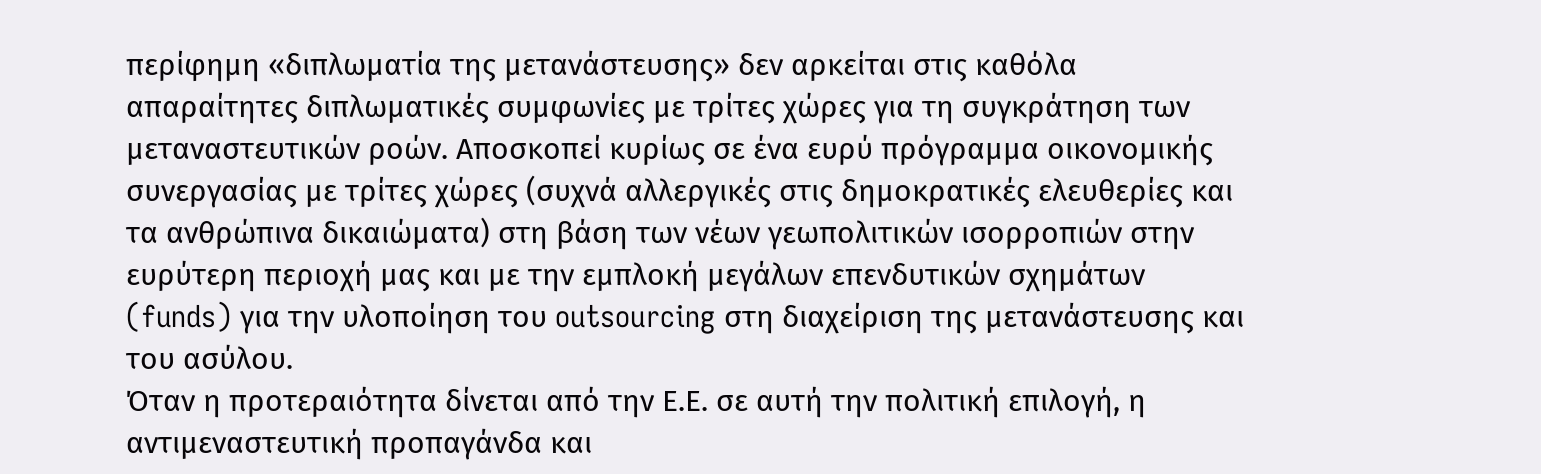περίφημη «διπλωματία της μετανάστευσης» δεν αρκείται στις καθόλα απαραίτητες διπλωματικές συμφωνίες με τρίτες χώρες για τη συγκράτηση των μεταναστευτικών ροών. Αποσκοπεί κυρίως σε ένα ευρύ πρόγραμμα οικονομικής συνεργασίας με τρίτες χώρες (συχνά αλλεργικές στις δημοκρατικές ελευθερίες και τα ανθρώπινα δικαιώματα) στη βάση των νέων γεωπολιτικών ισορροπιών στην ευρύτερη περιοχή μας και με την εμπλοκή μεγάλων επενδυτικών σχημάτων (funds) για την υλοποίηση του outsourcing στη διαχείριση της μετανάστευσης και του ασύλου.
Όταν η προτεραιότητα δίνεται από την Ε.Ε. σε αυτή την πολιτική επιλογή, η αντιμεναστευτική προπαγάνδα και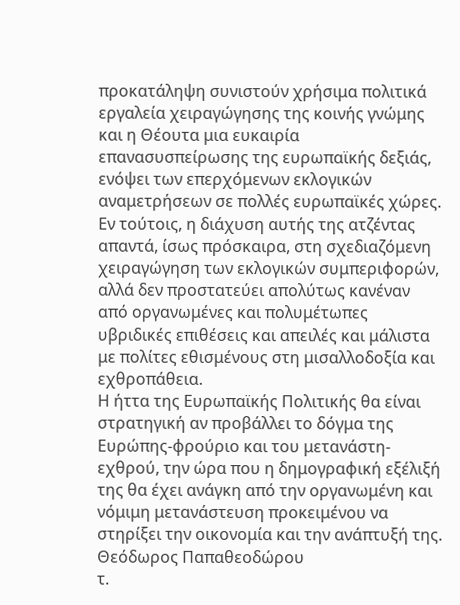προκατάληψη συνιστούν χρήσιμα πολιτικά εργαλεία χειραγώγησης της κοινής γνώμης και η Θέουτα μια ευκαιρία επανασυσπείρωσης της ευρωπαϊκής δεξιάς, ενόψει των επερχόμενων εκλογικών αναμετρήσεων σε πολλές ευρωπαϊκές χώρες. Εν τούτοις, η διάχυση αυτής της ατζέντας απαντά, ίσως πρόσκαιρα, στη σχεδιαζόμενη χειραγώγηση των εκλογικών συμπεριφορών, αλλά δεν προστατεύει απολύτως κανέναν από οργανωμένες και πολυμέτωπες υβριδικές επιθέσεις και απειλές και μάλιστα με πολίτες εθισμένους στη μισαλλοδοξία και εχθροπάθεια.
Η ήττα της Ευρωπαϊκής Πολιτικής θα είναι στρατηγική αν προβάλλει το δόγμα της Ευρώπης-φρούριο και του μετανάστη-εχθρού, την ώρα που η δημογραφική εξέλιξή της θα έχει ανάγκη από την οργανωμένη και νόμιμη μετανάστευση προκειμένου να στηρίξει την οικονομία και την ανάπτυξή της.
Θεόδωρος Παπαθεοδώρου
τ.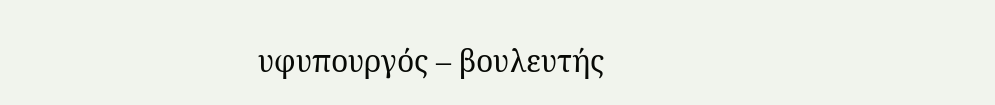υφυπουργός – βουλευτής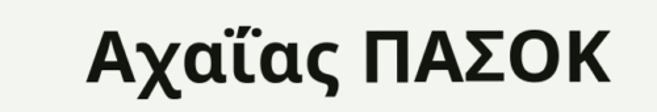Αχαΐας ΠΑΣΟΚ